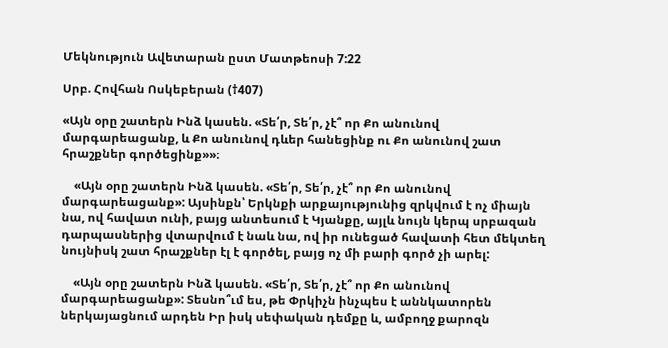Մեկնություն Ավետարան ըստ Մատթեոսի 7:22

Սրբ. Հովհան Ոսկեբերան (†407)

«Այն օրը շատերն Ինձ կասեն. «Տե՛ր, Տե՛ր, չէ՞ որ Քո անունով մարգարեացանք, և Քո անունով դևեր հանեցինք ու Քո անունով շատ հրաշքներ գործեցինք»»։

    «Այն օրը շատերն Ինձ կասեն. «Տե՛ր, Տե՛ր, չէ՞ որ Քո անունով մարգարեացանք»: Այսինքն՝ Երկնքի արքայությունից զրկվում է ոչ միայն նա, ով հավատ ունի, բայց անտեսում է Կյանքը, այլև նույն կերպ սրբազան դարպասներից վտարվում է նաև նա, ով իր ունեցած հավատի հետ մեկտեղ նույնիսկ շատ հրաշքներ էլ է գործել, բայց ոչ մի բարի գործ չի արել:

    «Այն օրը շատերն Ինձ կասեն. «Տե՛ր, Տե՛ր, չէ՞ որ Քո անունով մարգարեացանք»: Տեսնո՞ւմ ես, թե Փրկիչն ինչպես է աննկատորեն ներկայացնում արդեն Իր իսկ սեփական դեմքը և, ամբողջ քարոզն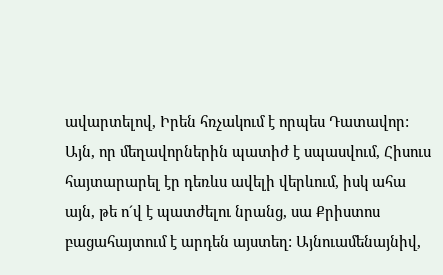ավարտելով, Իրեն հռչակում է որպես Դատավոր: Այն, որ մեղավորներին պատիժ է սպասվում, Հիսուս հայտարարել էր դեռևս ավելի վերևում, իսկ ահա այն, թե ո´վ է պատժելու նրանց, սա Քրիստոս բացահայտում է արդեն այստեղ: Այնուամենայնիվ,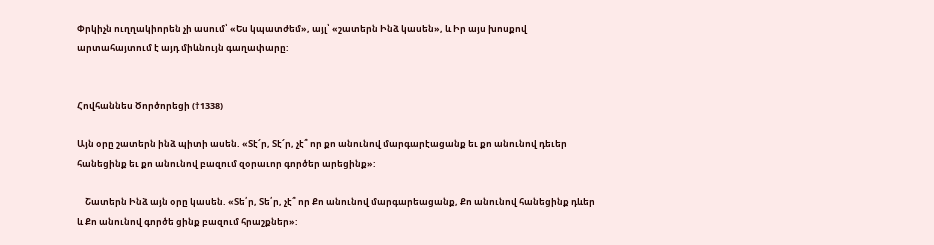Փրկիչն ուղղակիորեն չի ասում՝ «Ես կպատժեմ», այլ՝ «շատերն Ինձ կասեն», և Իր այս խոսքով արտահայտում է այդ միևնույն գաղափարը:


Հովհաննես Ծործորեցի (†1338)

Այն օրը շատերն ինձ պիտի ասեն. «Տէ՜ր, Տէ՜ր, չէ՞ որ քո անունով մարգարէացանք եւ քո անունով դեւեր հանեցինք եւ քո անունով բազում զօրաւոր գործեր արեցինք»:

    Շատերն Ինձ այն օրը կասեն. «Տե՛ր, Տե՛ր, չէ՞ որ Քո անունով մարգարեացանք, Քո անունով հանեցինք դևեր և Քո անունով գործե ցինք բազում հրաշքներ»: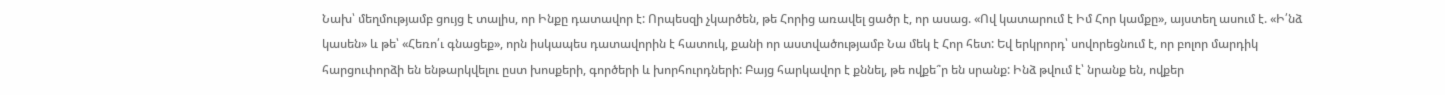Նախ՝ մեղմությամբ ցույց է տալիս, որ Ինքը դատավոր է: Որպեսզի չկարծեն, թե Հորից առավել ցածր է, որ ասաց. «Ով կատարում է Իմ Հոր կամքը», այստեղ ասում է. «Ի՛նձ կասեն» և թե՝ «Հեռո՛ւ գնացեք», որն իսկապես դատավորին է հատուկ, քանի որ աստվածությամբ Նա մեկ է Հոր հետ: Եվ երկրորդ՝ սովորեցնում է, որ բոլոր մարդիկ հարցուփորձի են ենթարկվելու ըստ խոսքերի, գործերի և խորհուրդների: Բայց հարկավոր է քննել, թե ովքե՞ր են սրանք: Ինձ թվում է՝ նրանք են, ովքեր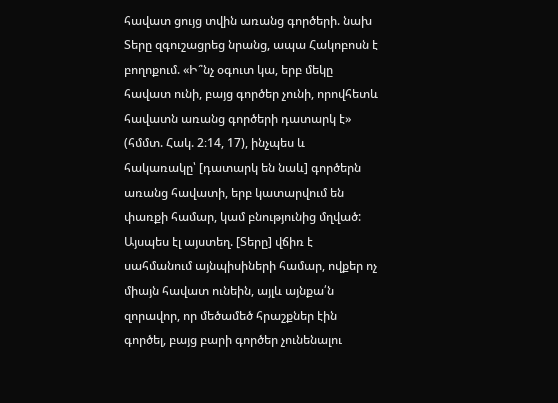հավատ ցույց տվին առանց գործերի. նախ Տերը զգուշացրեց նրանց, ապա Հակոբոսն է բողոքում. «Ի՞նչ օգուտ կա, երբ մեկը հավատ ունի, բայց գործեր չունի, որովհետև հավատն առանց գործերի դատարկ է» (հմմտ. Հակ. 2։14, 17), ինչպես և հակառակը՝ [դատարկ են նաև] գործերն առանց հավատի, երբ կատարվում են փառքի համար, կամ բնությունից մղված: Այսպես էլ այստեղ. [Տերը] վճիռ է սահմանում այնպիսիների համար, ովքեր ոչ միայն հավատ ունեին, այլև այնքա՛ն զորավոր, որ մեծամեծ հրաշքներ էին գործել, բայց բարի գործեր չունենալու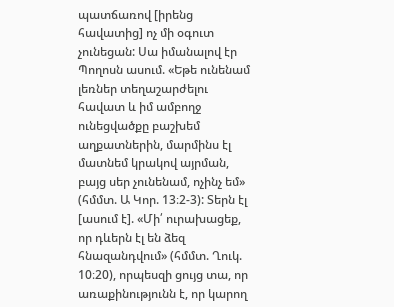պատճառով [իրենց հավատից] ոչ մի օգուտ չունեցան: Սա իմանալով էր Պողոսն ասում. «Եթե ունենամ լեռներ տեղաշարժելու հավատ և իմ ամբողջ ունեցվածքը բաշխեմ աղքատներին, մարմինս էլ մատնեմ կրակով այրման, բայց սեր չունենամ, ոչինչ եմ» (հմմտ. Ա Կոր. 13։2-3): Տերն էլ [ասում է]. «Մի՛ ուրախացեք, որ դևերն էլ են ձեզ հնազանդվում» (հմմտ. Ղուկ. 10։20), որպեսզի ցույց տա, որ առաքինությունն է, որ կարող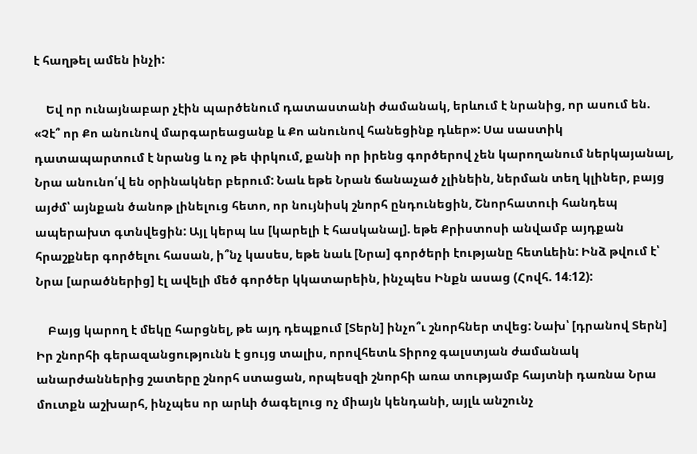է հաղթել ամեն ինչի:

    Եվ որ ունայնաբար չէին պարծենում դատաստանի ժամանակ, երևում է նրանից, որ ասում են. «Չէ՞ որ Քո անունով մարգարեացանք և Քո անունով հանեցինք դևեր»: Սա սաստիկ դատապարտում է նրանց և ոչ թե փրկում, քանի որ իրենց գործերով չեն կարողանում ներկայանալ, Նրա անունո՛վ են օրինակներ բերում: Նաև եթե Նրան ճանաչած չլինեին, ներման տեղ կլիներ, բայց այժմ՝ այնքան ծանոթ լինելուց հետո, որ նույնիսկ շնորհ ընդունեցին, Շնորհատուի հանդեպ ապերախտ գտնվեցին: Այլ կերպ ևս [կարելի է հասկանալ]. եթե Քրիստոսի անվամբ այդքան հրաշքներ գործելու հասան, ի՞նչ կասես, եթե նաև [Նրա] գործերի էությանը հետևեին: Ինձ թվում է՝ Նրա [արածներից] էլ ավելի մեծ գործեր կկատարեին, ինչպես Ինքն ասաց (Հովհ. 14։12):

    Բայց կարող է մեկը հարցնել, թե այդ դեպքում [Տերն] ինչո՞ւ շնորհներ տվեց: Նախ՝ [դրանով Տերն] Իր շնորհի գերազանցությունն է ցույց տալիս, որովհետև Տիրոջ գալստյան ժամանակ անարժաններից շատերը շնորհ ստացան, որպեսզի շնորհի առա տությամբ հայտնի դառնա Նրա մուտքն աշխարհ, ինչպես որ արևի ծագելուց ոչ միայն կենդանի, այլև անշունչ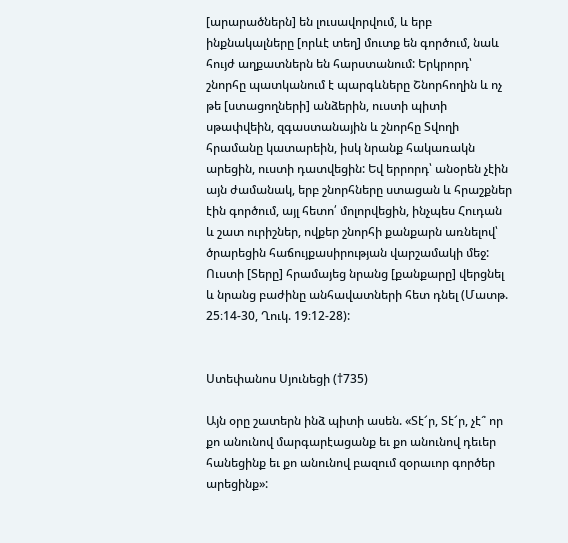[արարածներն] են լուսավորվում, և երբ ինքնակալները [որևէ տեղ] մուտք են գործում, նաև հույժ աղքատներն են հարստանում: Երկրորդ՝ շնորհը պատկանում է պարգևները Շնորհողին և ոչ թե [ստացողների] անձերին, ուստի պիտի սթափվեին, զգաստանային և շնորհը Տվողի հրամանը կատարեին, իսկ նրանք հակառակն արեցին, ուստի դատվեցին: Եվ երրորդ՝ անօրեն չէին այն ժամանակ, երբ շնորհները ստացան և հրաշքներ էին գործում, այլ հետո՛ մոլորվեցին, ինչպես Հուդան և շատ ուրիշներ, ովքեր շնորհի քանքարն առնելով՝ ծրարեցին հաճույքասիրության վարշամակի մեջ: Ուստի [Տերը] հրամայեց նրանց [քանքարը] վերցնել և նրանց բաժինը անհավատների հետ դնել (Մատթ. 25։14-30, Ղուկ. 19։12-28):


Ստեփանոս Սյունեցի (†735)

Այն օրը շատերն ինձ պիտի ասեն. «Տէ՜ր, Տէ՜ր, չէ՞ որ քո անունով մարգարէացանք եւ քո անունով դեւեր հանեցինք եւ քո անունով բազում զօրաւոր գործեր արեցինք»: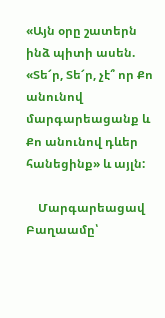«Այն օրը շատերն ինձ պիտի ասեն. «Տե՜ր, Տե՜ր, չէ՞ որ Քո անունով մարգարեացանք և Քո անունով դևեր հանեցինք» և այլն:

    Մարգարեացավ Բաղաամը՝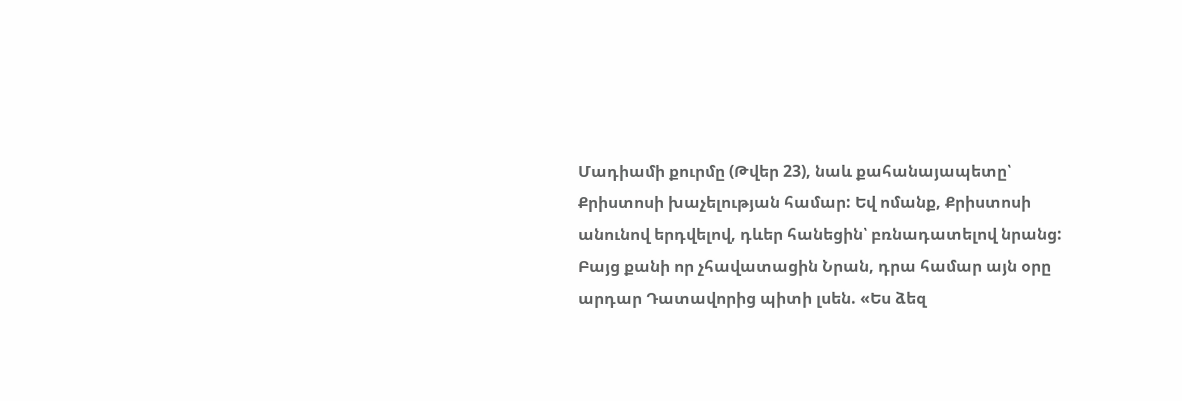Մադիամի քուրմը (Թվեր 23), նաև քահանայապետը՝ Քրիստոսի խաչելության համար: Եվ ոմանք, Քրիստոսի անունով երդվելով, դևեր հանեցին՝ բռնադատելով նրանց: Բայց քանի որ չհավատացին Նրան, դրա համար այն օրը արդար Դատավորից պիտի լսեն. «Ես ձեզ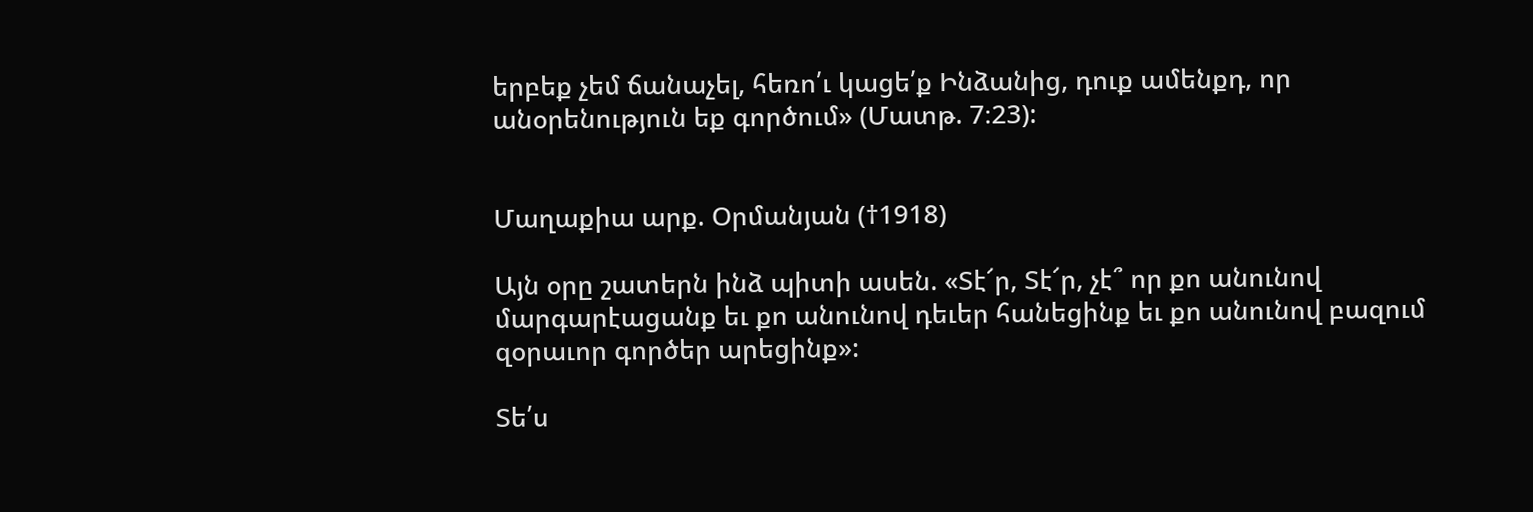երբեք չեմ ճանաչել, հեռո՛ւ կացե՛ք Ինձանից, դուք ամենքդ, որ անօրենություն եք գործում» (Մատթ. 7։23):


Մաղաքիա արք. Օրմանյան (†1918)

Այն օրը շատերն ինձ պիտի ասեն. «Տէ՜ր, Տէ՜ր, չէ՞ որ քո անունով մարգարէացանք եւ քո անունով դեւեր հանեցինք եւ քո անունով բազում զօրաւոր գործեր արեցինք»:

Տե՛ս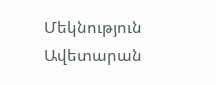Մեկնություն Ավետարան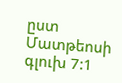ըստ Մատթեոսի գլուխ 7:1